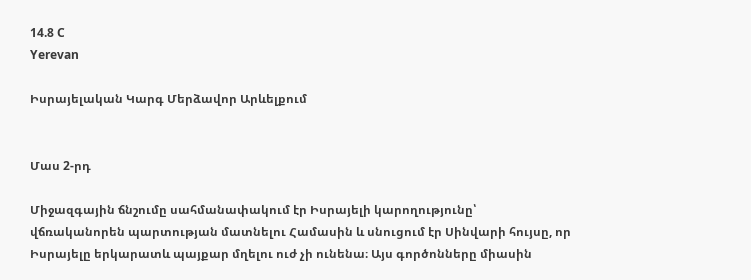14.8 C
Yerevan

Իսրայելական Կարգ Մերձավոր Արևելքում


Մաս 2‑րդ

Միջազգային ճնշումը սահմանափակում էր Իսրայելի կարողությունը՝ վճռականորեն պարտության մատնելու Համասին և սնուցում էր Սինվարի հույսը, որ Իսրայելը երկարատև պայքար մղելու ուժ չի ունենա։ Այս գործոնները միասին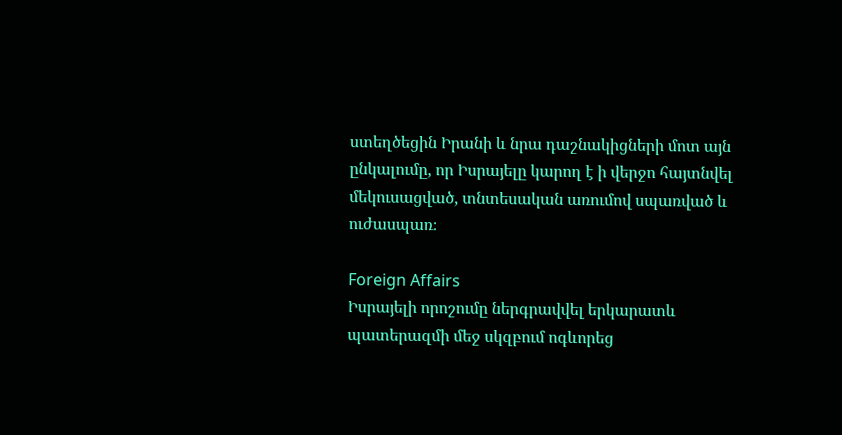ստեղծեցին Իրանի և նրա դաշնակիցների մոտ այն ընկալումը, որ Իսրայելը կարող է ի վերջո հայտնվել մեկուսացված, տնտեսական առումով սպառված և ուժասպառ։

Foreign Affairs
Իսրայելի որոշումը ներգրավվել երկարատև պատերազմի մեջ սկզբում ոգևորեց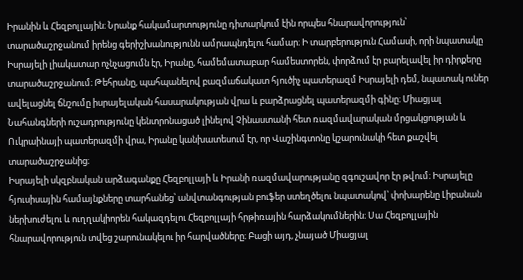Իրանին և Հեզբոլլային։ Նրանք հակամարտությունը դիտարկում էին որպես հնարավորություն՝ տարածաշրջանում իրենց գերիշխանությունն ամրապնդելու համար։ Ի տարբերություն Համասի, որի նպատակը Իսրայելի լիակատար ոչնչացումն էր, Իրանը, համեմատաբար համեստորեն, փորձում էր բարելավել իր դիրքերը տարածաշրջանում։ Թեհրանը, պահպանելով բազմաճակատ հյուծիչ պատերազմ Իսրայելի դեմ, նպատակ ուներ ավելացնել ճնշումը իսրայելական հասարակության վրա և բարձրացնել պատերազմի գինը։ Միացյալ Նահանգների ուշադրությունը կենտրոնացած լինելով Չինաստանի հետ ռազմավարական մրցակցության և Ուկրաինայի պատերազմի վրա, Իրանը կանխատեսում էր, որ Վաշինգտոնը կշարունակի հետ քաշվել տարածաշրջանից։
Իսրայելի սկզբնական արձագանքը Հեզբոլլայի և Իրանի ռազմավարությանը զգուշավոր էր թվում։ Իսրայելը հյուսիսային համայնքները տարհանեց՝ անվտանգության բուֆեր ստեղծելու նպատակով՝ փոխարենը Լիբանան ներխուժելու և ուղղակիորեն հակազդելու Հեզբոլլայի հրթիռային հարձակումներին։ Սա Հեզբոլլային հնարավորություն տվեց շարունակելու իր հարվածները։ Բացի այդ, չնայած Միացյալ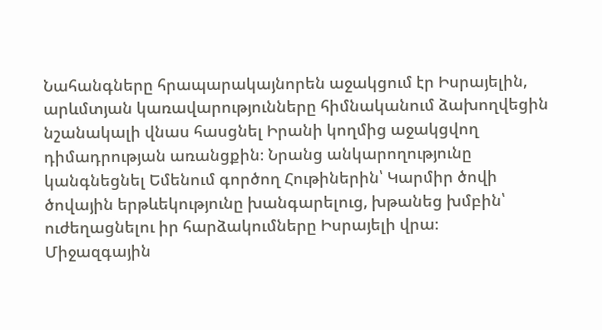Նահանգները հրապարակայնորեն աջակցում էր Իսրայելին, արևմտյան կառավարությունները հիմնականում ձախողվեցին նշանակալի վնաս հասցնել Իրանի կողմից աջակցվող դիմադրության առանցքին։ Նրանց անկարողությունը կանգնեցնել Եմենում գործող Հութիներին՝ Կարմիր ծովի ծովային երթևեկությունը խանգարելուց, խթանեց խմբին՝ ուժեղացնելու իր հարձակումները Իսրայելի վրա։
Միջազգային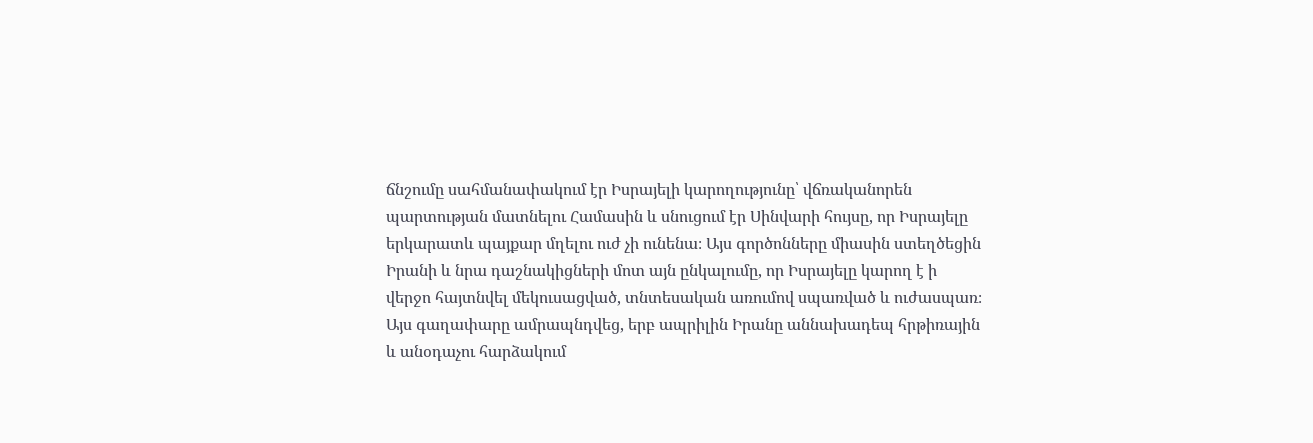ճնշումը սահմանափակում էր Իսրայելի կարողությունը՝ վճռականորեն պարտության մատնելու Համասին և սնուցում էր Սինվարի հույսը, որ Իսրայելը երկարատև պայքար մղելու ուժ չի ունենա։ Այս գործոնները միասին ստեղծեցին Իրանի և նրա դաշնակիցների մոտ այն ընկալումը, որ Իսրայելը կարող է ի վերջո հայտնվել մեկուսացված, տնտեսական առումով սպառված և ուժասպառ։ Այս գաղափարը ամրապնդվեց, երբ ապրիլին Իրանը աննախադեպ հրթիռային և անօդաչու հարձակում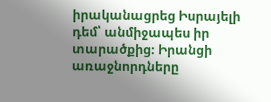իրականացրեց Իսրայելի դեմ՝ անմիջապես իր տարածքից։ Իրանցի առաջնորդները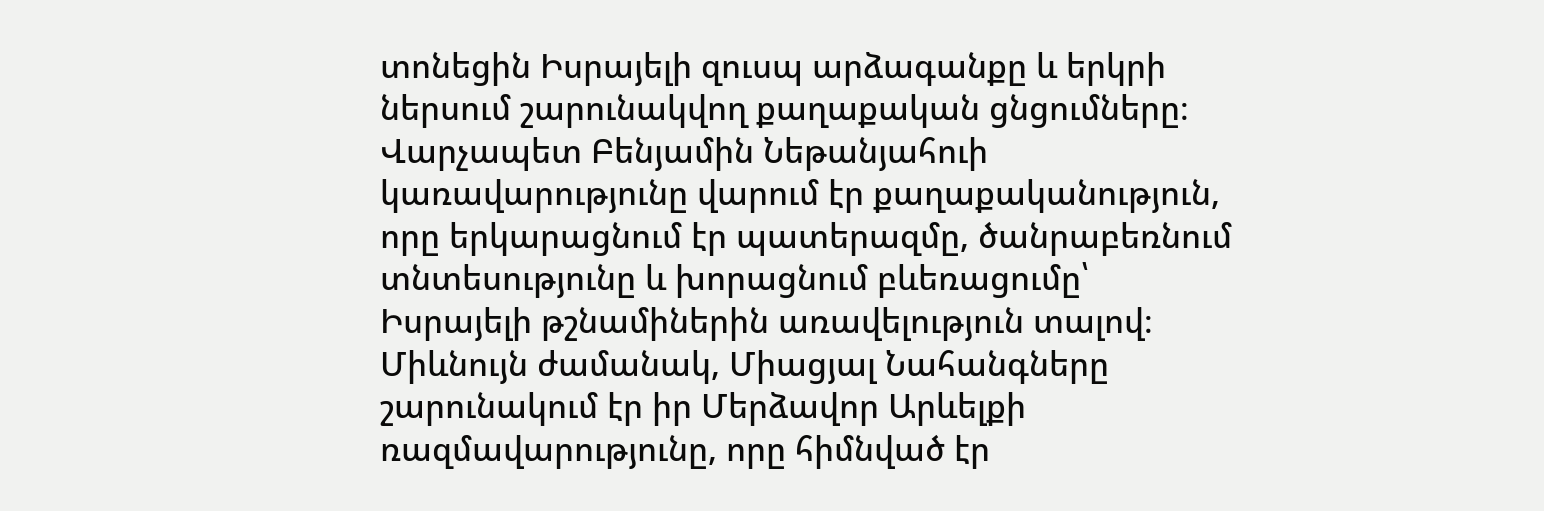տոնեցին Իսրայելի զուսպ արձագանքը և երկրի ներսում շարունակվող քաղաքական ցնցումները։
Վարչապետ Բենյամին Նեթանյահուի կառավարությունը վարում էր քաղաքականություն, որը երկարացնում էր պատերազմը, ծանրաբեռնում տնտեսությունը և խորացնում բևեռացումը՝ Իսրայելի թշնամիներին առավելություն տալով։ Միևնույն ժամանակ, Միացյալ Նահանգները շարունակում էր իր Մերձավոր Արևելքի ռազմավարությունը, որը հիմնված էր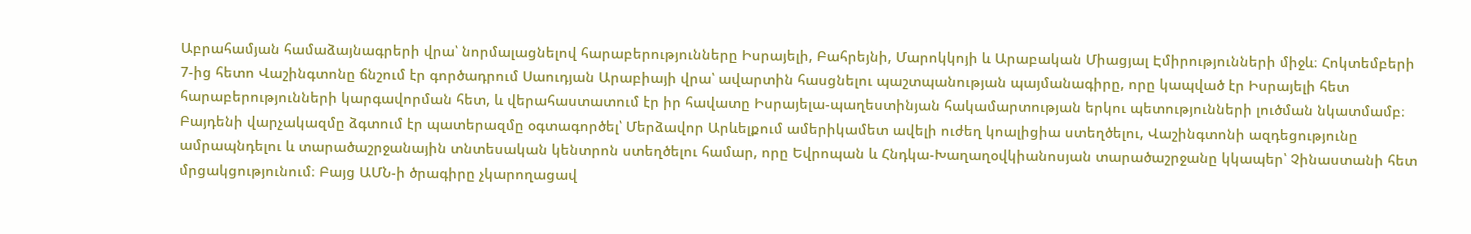Աբրահամյան համաձայնագրերի վրա՝ նորմալացնելով հարաբերությունները Իսրայելի, Բահրեյնի, Մարոկկոյի և Արաբական Միացյալ Էմիրությունների միջև։ Հոկտեմբերի 7‑ից հետո Վաշինգտոնը ճնշում էր գործադրում Սաուդյան Արաբիայի վրա՝ ավարտին հասցնելու պաշտպանության պայմանագիրը, որը կապված էր Իսրայելի հետ հարաբերությունների կարգավորման հետ, և վերահաստատում էր իր հավատը Իսրայելա-պաղեստինյան հակամարտության երկու պետությունների լուծման նկատմամբ։
Բայդենի վարչակազմը ձգտում էր պատերազմը օգտագործել՝ Մերձավոր Արևելքում ամերիկամետ ավելի ուժեղ կոալիցիա ստեղծելու, Վաշինգտոնի ազդեցությունը ամրապնդելու և տարածաշրջանային տնտեսական կենտրոն ստեղծելու համար, որը Եվրոպան և Հնդկա-Խաղաղօվկիանոսյան տարածաշրջանը կկապեր՝ Չինաստանի հետ մրցակցությունում։ Բայց ԱՄՆ‑ի ծրագիրը չկարողացավ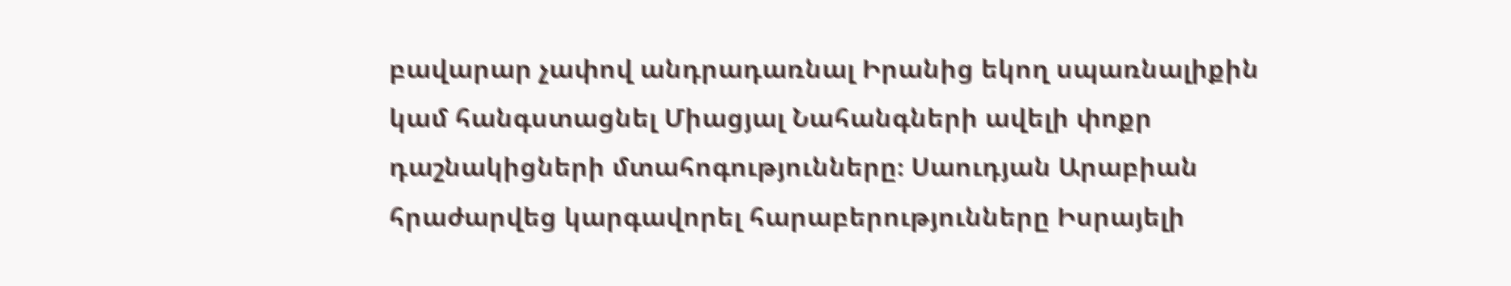բավարար չափով անդրադառնալ Իրանից եկող սպառնալիքին կամ հանգստացնել Միացյալ Նահանգների ավելի փոքր դաշնակիցների մտահոգությունները։ Սաուդյան Արաբիան հրաժարվեց կարգավորել հարաբերությունները Իսրայելի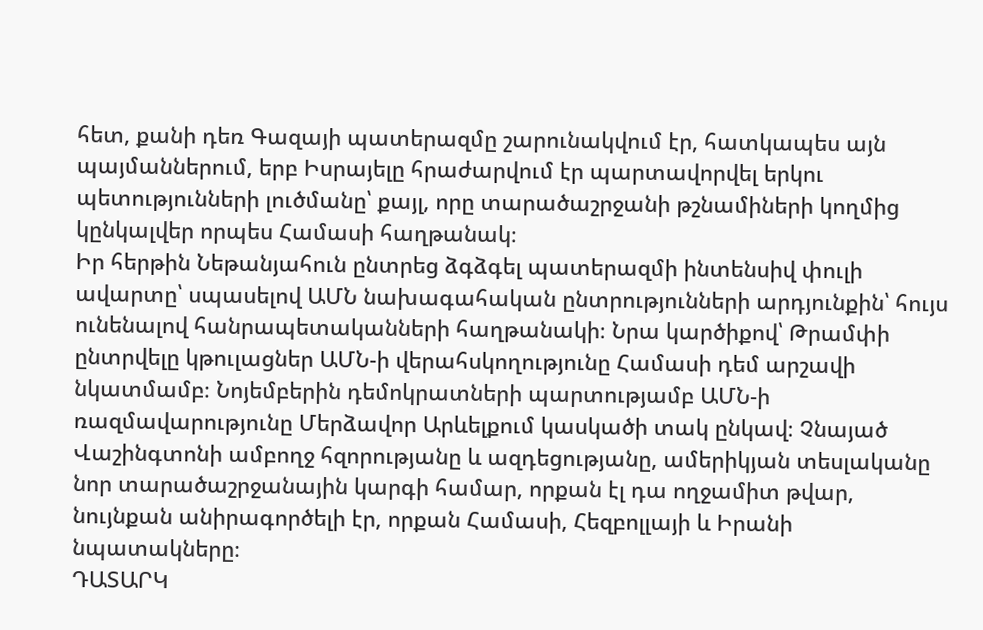հետ, քանի դեռ Գազայի պատերազմը շարունակվում էր, հատկապես այն պայմաններում, երբ Իսրայելը հրաժարվում էր պարտավորվել երկու պետությունների լուծմանը՝ քայլ, որը տարածաշրջանի թշնամիների կողմից կընկալվեր որպես Համասի հաղթանակ։
Իր հերթին Նեթանյահուն ընտրեց ձգձգել պատերազմի ինտենսիվ փուլի ավարտը՝ սպասելով ԱՄՆ նախագահական ընտրությունների արդյունքին՝ հույս ունենալով հանրապետականների հաղթանակի։ Նրա կարծիքով՝ Թրամփի ընտրվելը կթուլացներ ԱՄՆ‑ի վերահսկողությունը Համասի դեմ արշավի նկատմամբ։ Նոյեմբերին դեմոկրատների պարտությամբ ԱՄՆ‑ի ռազմավարությունը Մերձավոր Արևելքում կասկածի տակ ընկավ։ Չնայած Վաշինգտոնի ամբողջ հզորությանը և ազդեցությանը, ամերիկյան տեսլականը նոր տարածաշրջանային կարգի համար, որքան էլ դա ողջամիտ թվար, նույնքան անիրագործելի էր, որքան Համասի, Հեզբոլլայի և Իրանի նպատակները։
ԴԱՏԱՐԿ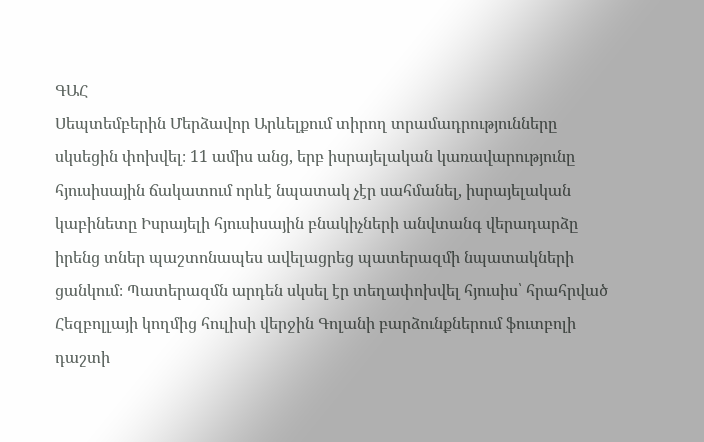ԳԱՀ
Սեպտեմբերին Մերձավոր Արևելքում տիրող տրամադրությունները սկսեցին փոխվել։ 11 ամիս անց, երբ իսրայելական կառավարությունը հյուսիսային ճակատում որևէ նպատակ չէր սահմանել, իսրայելական կաբինետը Իսրայելի հյուսիսային բնակիչների անվտանգ վերադարձը իրենց տներ պաշտոնապես ավելացրեց պատերազմի նպատակների ցանկում։ Պատերազմն արդեն սկսել էր տեղափոխվել հյուսիս՝ հրահրված Հեզբոլլայի կողմից հուլիսի վերջին Գոլանի բարձունքներում ֆուտբոլի դաշտի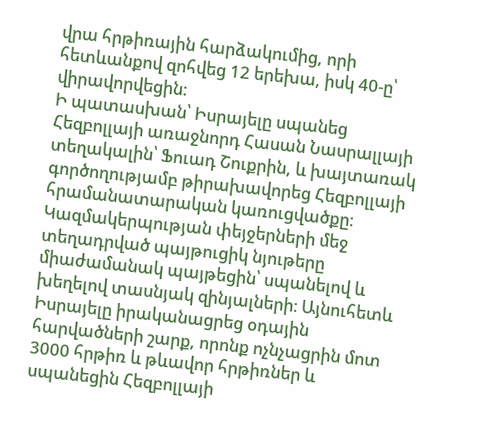վրա հրթիռային հարձակումից, որի հետևանքով զոհվեց 12 երեխա, իսկ 40‑ը՝ վիրավորվեցին։
Ի պատասխան՝ Իսրայելը սպանեց Հեզբոլլայի առաջնորդ Հասան Նասրալլայի տեղակալին՝ Ֆուադ Շուքրին, և խայտառակ գործողությամբ թիրախավորեց Հեզբոլլայի հրամանատարական կառուցվածքը։ Կազմակերպության փեյջերների մեջ տեղադրված պայթուցիկ նյութերը միաժամանակ պայթեցին՝ սպանելով և խեղելով տասնյակ զինյալների։ Այնուհետև Իսրայելը իրականացրեց օդային հարվածների շարք, որոնք ոչնչացրին մոտ 3000 հրթիռ և թևավոր հրթիռներ և սպանեցին Հեզբոլլայի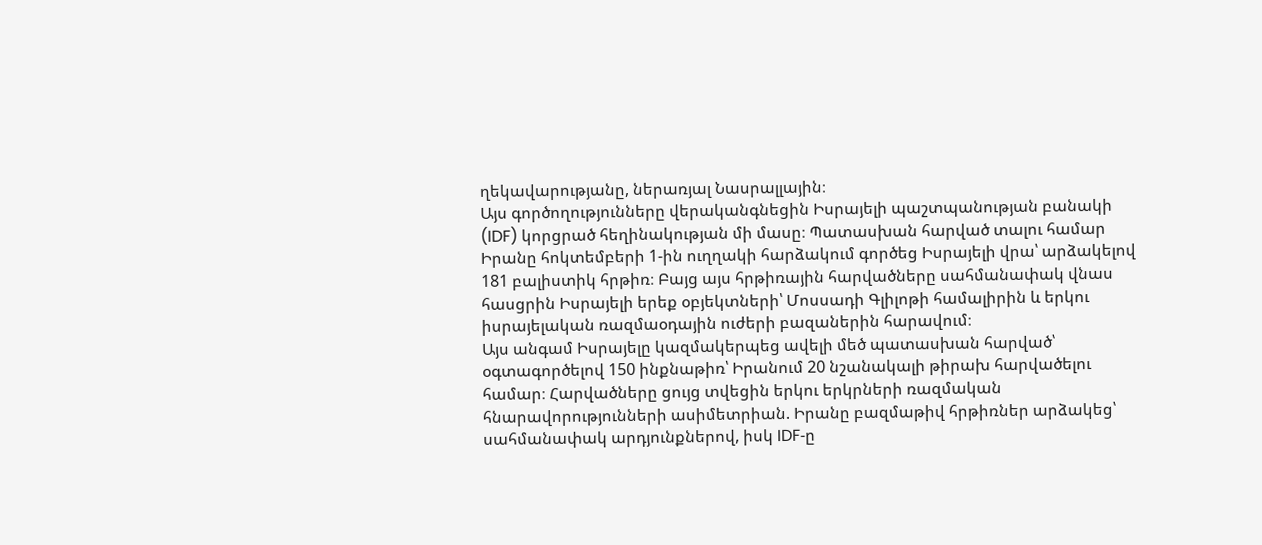ղեկավարությանը, ներառյալ Նասրալլային։
Այս գործողությունները վերականգնեցին Իսրայելի պաշտպանության բանակի (IDF) կորցրած հեղինակության մի մասը։ Պատասխան հարված տալու համար Իրանը հոկտեմբերի 1‑ին ուղղակի հարձակում գործեց Իսրայելի վրա՝ արձակելով 181 բալիստիկ հրթիռ։ Բայց այս հրթիռային հարվածները սահմանափակ վնաս հասցրին Իսրայելի երեք օբյեկտների՝ Մոսսադի Գլիլոթի համալիրին և երկու իսրայելական ռազմաօդային ուժերի բազաներին հարավում։
Այս անգամ Իսրայելը կազմակերպեց ավելի մեծ պատասխան հարված՝ օգտագործելով 150 ինքնաթիռ՝ Իրանում 20 նշանակալի թիրախ հարվածելու համար։ Հարվածները ցույց տվեցին երկու երկրների ռազմական հնարավորությունների ասիմետրիան. Իրանը բազմաթիվ հրթիռներ արձակեց՝ սահմանափակ արդյունքներով, իսկ IDF‑ը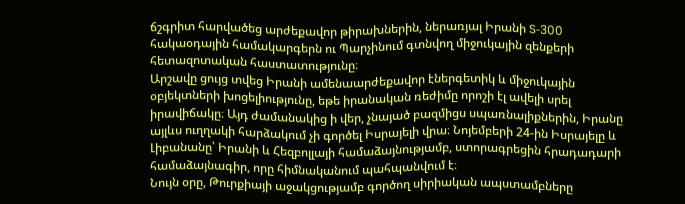ճշգրիտ հարվածեց արժեքավոր թիրախներին, ներառյալ Իրանի S‑300 հակաօդային համակարգերն ու Պարչինում գտնվող միջուկային զենքերի հետազոտական հաստատությունը։
Արշավը ցույց տվեց Իրանի ամենաարժեքավոր էներգետիկ և միջուկային օբյեկտների խոցելիությունը, եթե իրանական ռեժիմը որոշի էլ ավելի սրել իրավիճակը։ Այդ ժամանակից ի վեր, չնայած բազմիցս սպառնալիքներին, Իրանը այլևս ուղղակի հարձակում չի գործել Իսրայելի վրա։ Նոյեմբերի 24-ին Իսրայելը և Լիբանանը՝ Իրանի և Հեզբոլլայի համաձայնությամբ, ստորագրեցին հրադադարի համաձայնագիր, որը հիմնականում պահպանվում է։
Նույն օրը, Թուրքիայի աջակցությամբ գործող սիրիական ապստամբները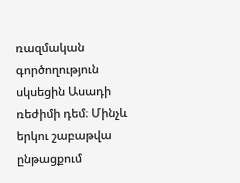ռազմական գործողություն սկսեցին Ասադի ռեժիմի դեմ։ Մինչև երկու շաբաթվա ընթացքում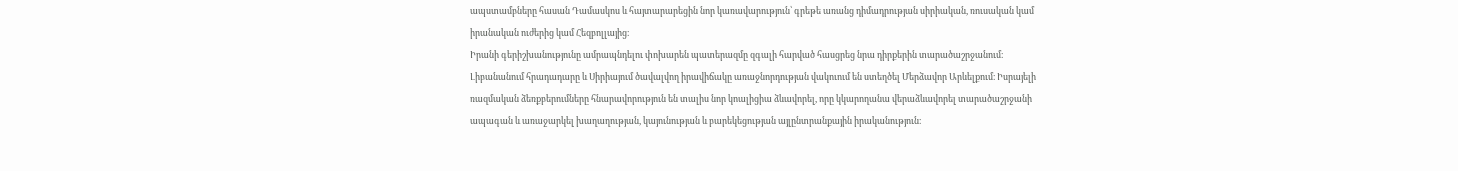ապստամբները հասան Դամասկոս և հայտարարեցին նոր կառավարություն՝ գրեթե առանց դիմադրության սիրիական, ռուսական կամ իրանական ուժերից կամ Հեզբոլլայից։
Իրանի գերիշխանությունը ամրապնդելու փոխարեն պատերազմը զգալի հարված հասցրեց նրա դիրքերին տարածաշրջանում։ Լիբանանում հրադադարը և Սիրիայում ծավալվող իրավիճակը առաջնորդության վակուում են ստեղծել Մերձավոր Արևելքում։ Իսրայելի ռազմական ձեռքբերումները հնարավորություն են տալիս նոր կոալիցիա ձևավորել, որը կկարողանա վերաձևավորել տարածաշրջանի ապագան և առաջարկել խաղաղության, կայունության և բարեկեցության այլընտրանքային իրականություն։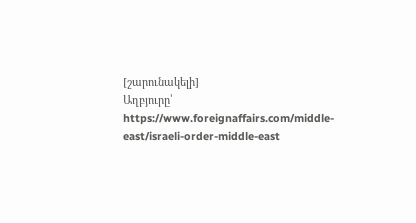[շարունակելի]
Աղբյուրը՝
https://www.foreignaffairs.com/middle-east/israeli-order-middle-east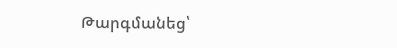Թարգմանեց՝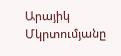Արայիկ Մկրտումյանը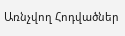Առնչվող Հոդվածներ